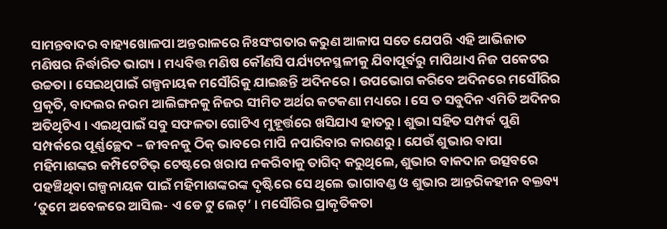ସାମନ୍ତବାଦର ବାହ୍ୟଖୋଳପା ଅନ୍ତରାଳରେ ନିଃସଂଗତାର କରୁଣ ଆଳାପ ସତେ ଯେପରି ଏହି ଆଭିଜାତ ମଣିଷର ନିର୍ଦ୍ଧାରିତ ଭାଗ୍ୟ । ମଧ୍ୟବିତ୍ତ ମଣିଷ କୌଣସି ପର୍ଯ୍ୟଟନସ୍ଥଳୀକୁ ଯିବାପୂର୍ବରୁ ମାପିଥାଏ ନିଜ ପକେଟର ଉଚ୍ଚତା । ସେଇଥିପାଇଁ ଗଳ୍ପନାୟକ ମସୌରିକୁ ଯାଇଛନ୍ତି ଅଦିନରେ । ଉପଭୋଗ କରିବେ ଅଦିନରେ ମସୌରିର ପ୍ରକୃତି, ବାଦଲର ନରମ ଆଲିଙ୍ଗନକୁ ନିଜର ସୀମିତ ଅର୍ଥର କଟକଣା ମଧ୍ୟରେ । ସେ ତ ସବୁଦିନ ଏମିତି ଅଦିନର ଅତିଥିଟିଏ । ଏଇଥିପାଇଁ ସବୁ ସଫଳତା ଗୋଟିଏ ମୁହୂର୍ତ୍ତରେ ଖସିଯାଏ ହାତରୁ । ଶୁଭା ସହିତ ସମ୍ପର୍କ ପୁଣି ସମ୍ପର୍କରେ ପୂର୍ଣ୍ଣଚ୍ଛେଦ – ଜୀବନକୁ ଠିକ୍ ଭାବରେ ମାପି ନପାରିବାର କାରଣରୁ । ଯେଉଁ ଶୁଭାର ବାପା ମହିମାଶଙ୍କର କମ୍ପିଟେଟିଭ୍ ଟେଷ୍ଟରେ ଖରାପ ନକରିବାକୁ ତାଗିଦ୍ କରୁଥିଲେ, ଶୁଭାର ବାକଦାନ ଉତ୍ସବରେ ପହଞ୍ଚିଥିବା ଗଳ୍ପନାୟକ ପାଇଁ ମହିମାଶଙ୍କରଙ୍କ ଦୃଷ୍ଟିରେ ସେ ଥିଲେ ଭାଗାବଣ୍ଡ ଓ ଶୁଭାର ଆନ୍ତରିକହୀନ ବକ୍ତବ୍ୟ ‘ତୁମେ ଅବେଳରେ ଆସିଲ- ଏ ଡେ ଟୁ ଲେଟ୍’ । ମସୌରିର ପ୍ରାକୃତିକତା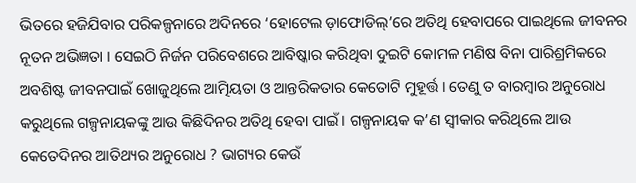ଭିତରେ ହଜିଯିବାର ପରିକଳ୍ପନାରେ ଅଦିନରେ ‘ହୋଟେଲ ଡ଼ାଫୋଡିଲ୍’ରେ ଅତିଥି ହେବାପରେ ପାଇଥିଲେ ଜୀବନର ନୂତନ ଅଭିଜ୍ଞତା । ସେଇଠି ନିର୍ଜନ ପରିବେଶରେ ଆବିଷ୍କାର କରିଥିବା ଦୁଇଟି କୋମଳ ମଣିଷ ବିନା ପାରିଶ୍ରମିକରେ ଅବଶିଷ୍ଟ ଜୀବନପାଇଁ ଖୋଜୁଥିଲେ ଆତ୍ମିୟତା ଓ ଆନ୍ତରିକତାର କେତୋଟି ମୁହୂର୍ତ୍ତ । ତେଣୁ ତ ବାରମ୍ବାର ଅନୁରୋଧ କରୁଥିଲେ ଗଳ୍ପନାୟକଙ୍କୁ ଆଉ କିଛିଦିନର ଅତିଥି ହେବା ପାଇଁ । ଗଳ୍ପନାୟକ କ’ଣ ସ୍ୱୀକାର କରିଥିଲେ ଆଉ କେତେଦିନର ଆତିଥ୍ୟର ଅନୁରୋଧ ? ଭାଗ୍ୟର କେଉଁ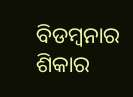ବିଡମ୍ବନାର ଶିକାର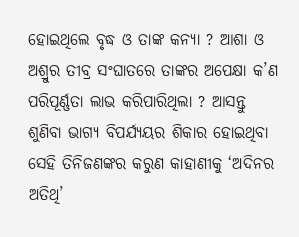ହୋଇଥିଲେ ବୃଦ୍ଧ ଓ ତାଙ୍କ କନ୍ୟା ? ଆଶା ଓ ଅଶ୍ରୁର ତୀବ୍ର ସଂଘାତରେ ତାଙ୍କର ଅପେକ୍ଷା କ’ଣ ପରିପୂର୍ଣ୍ଣତା ଲାଭ କରିପାରିଥିଲା ? ଆସନ୍ତୁ ଶୁଣିବା ଭାଗ୍ୟ ବିପର୍ଯ୍ୟୟର ଶିକାର ହୋଇଥିବା ସେହି ତିନିଜଣଙ୍କର କରୁଣ କାହାଣୀକୁ ‘ଅଦିନର ଅତିଥି’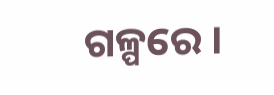ଗଳ୍ପରେ ।